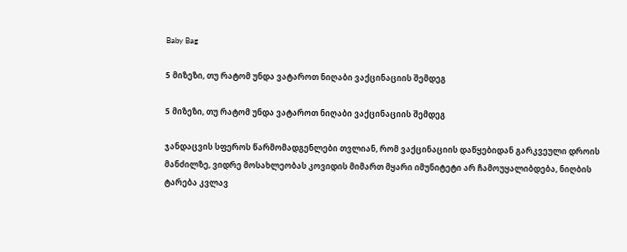Baby Bag

5 მიზეზი, თუ რატომ უნდა ვატაროთ ნიღაბი ვაქცინაციის შემდეგ

5 მიზეზი, თუ რატომ უნდა ვატაროთ ნიღაბი ვაქცინაციის შემდეგ

ჯანდაცვის სფეროს წარმომადგენლები თვლიან, რომ ვაქცინაციის დაწყებიდან გარკვეული დროის მანძილზე, ვიდრე მოსახლეობას კოვიდის მიმართ მყარი იმუნიტეტი არ ჩამოუყალიბდება, ნიღბის ტარება კვლავ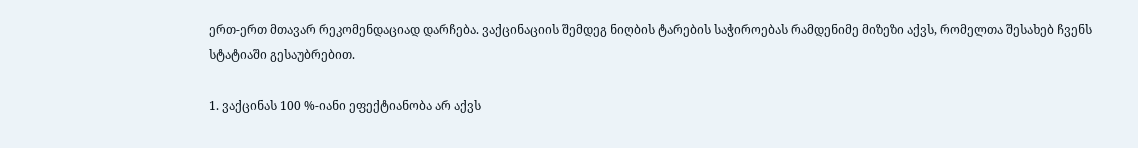ერთ-ერთ მთავარ რეკომენდაციად დარჩება. ვაქცინაციის შემდეგ ნიღბის ტარების საჭიროებას რამდენიმე მიზეზი აქვს, რომელთა შესახებ ჩვენს სტატიაში გესაუბრებით.

1. ვაქცინას 100 %-იანი ეფექტიანობა არ აქვს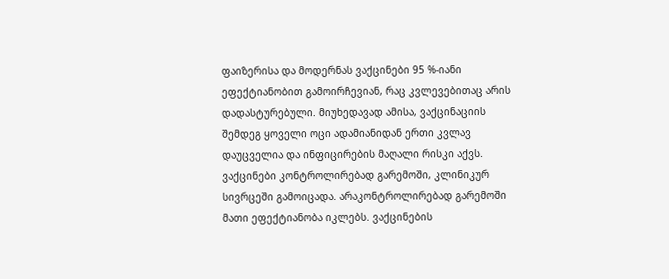ფაიზერისა და მოდერნას ვაქცინები 95 %-იანი ეფექტიანობით გამოირჩევიან, რაც კვლევებითაც არის დადასტურებული. მიუხედავად ამისა, ვაქცინაციის შემდეგ ყოველი ოცი ადამიანიდან ერთი კვლავ დაუცველია და ინფიცირების მაღალი რისკი აქვს. ვაქცინები კონტროლირებად გარემოში, კლინიკურ სივრცეში გამოიცადა. არაკონტროლირებად გარემოში მათი ეფექტიანობა იკლებს. ვაქცინების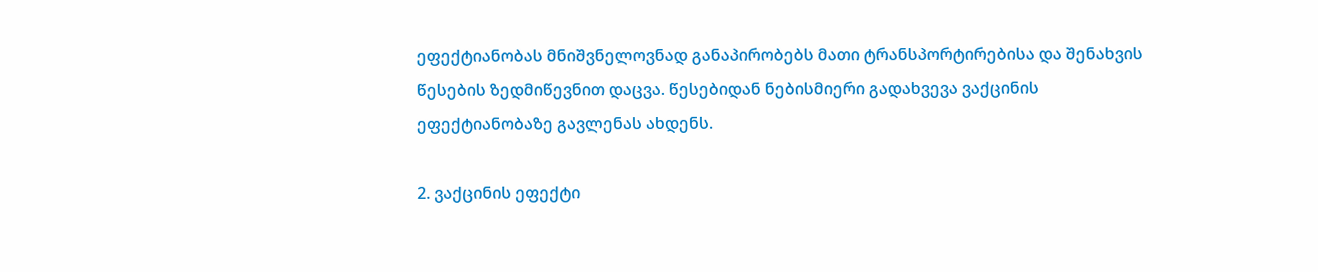ეფექტიანობას მნიშვნელოვნად განაპირობებს მათი ტრანსპორტირებისა და შენახვის წესების ზედმიწევნით დაცვა. წესებიდან ნებისმიერი გადახვევა ვაქცინის ეფექტიანობაზე გავლენას ახდენს.

2. ვაქცინის ეფექტი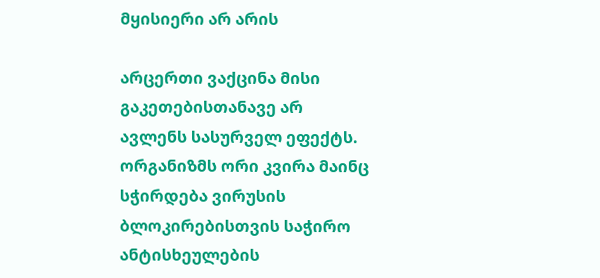მყისიერი არ არის

არცერთი ვაქცინა მისი გაკეთებისთანავე არ ავლენს სასურველ ეფექტს. ორგანიზმს ორი კვირა მაინც სჭირდება ვირუსის ბლოკირებისთვის საჭირო ანტისხეულების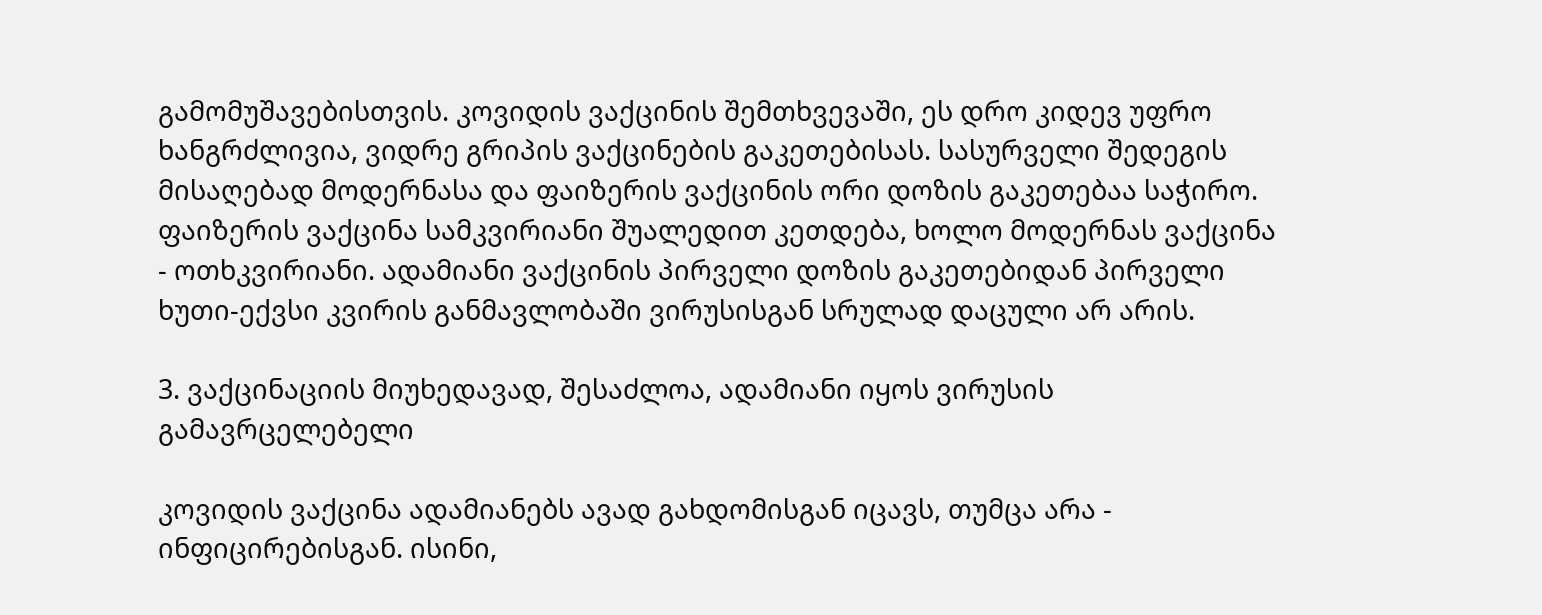გამომუშავებისთვის. კოვიდის ვაქცინის შემთხვევაში, ეს დრო კიდევ უფრო ხანგრძლივია, ვიდრე გრიპის ვაქცინების გაკეთებისას. სასურველი შედეგის მისაღებად მოდერნასა და ფაიზერის ვაქცინის ორი დოზის გაკეთებაა საჭირო. ფაიზერის ვაქცინა სამკვირიანი შუალედით კეთდება, ხოლო მოდერნას ვაქცინა - ოთხკვირიანი. ადამიანი ვაქცინის პირველი დოზის გაკეთებიდან პირველი ხუთი-ექვსი კვირის განმავლობაში ვირუსისგან სრულად დაცული არ არის.

3. ვაქცინაციის მიუხედავად, შესაძლოა, ადამიანი იყოს ვირუსის გამავრცელებელი

კოვიდის ვაქცინა ადამიანებს ავად გახდომისგან იცავს, თუმცა არა - ინფიცირებისგან. ისინი,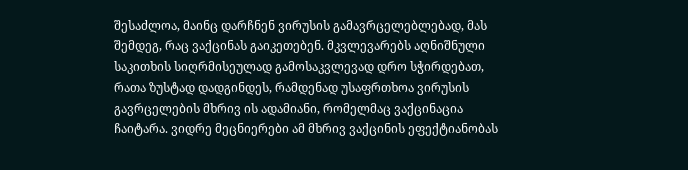შესაძლოა, მაინც დარჩნენ ვირუსის გამავრცელებლებად, მას შემდეგ, რაც ვაქცინას გაიკეთებენ. მკვლევარებს აღნიშნული საკითხის სიღრმისეულად გამოსაკვლევად დრო სჭირდებათ, რათა ზუსტად დადგინდეს, რამდენად უსაფრთხოა ვირუსის გავრცელების მხრივ ის ადამიანი, რომელმაც ვაქცინაცია ჩაიტარა. ვიდრე მეცნიერები ამ მხრივ ვაქცინის ეფექტიანობას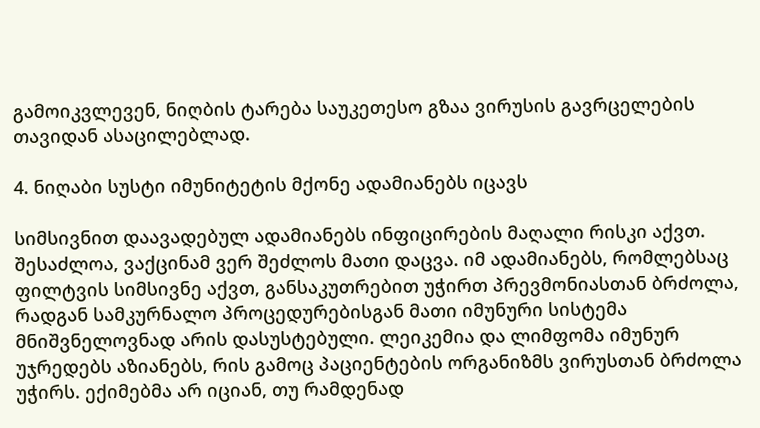გამოიკვლევენ, ნიღბის ტარება საუკეთესო გზაა ვირუსის გავრცელების თავიდან ასაცილებლად.

4. ნიღაბი სუსტი იმუნიტეტის მქონე ადამიანებს იცავს

სიმსივნით დაავადებულ ადამიანებს ინფიცირების მაღალი რისკი აქვთ. შესაძლოა, ვაქცინამ ვერ შეძლოს მათი დაცვა. იმ ადამიანებს, რომლებსაც ფილტვის სიმსივნე აქვთ, განსაკუთრებით უჭირთ პრევმონიასთან ბრძოლა, რადგან სამკურნალო პროცედურებისგან მათი იმუნური სისტემა მნიშვნელოვნად არის დასუსტებული. ლეიკემია და ლიმფომა იმუნურ უჯრედებს აზიანებს, რის გამოც პაციენტების ორგანიზმს ვირუსთან ბრძოლა უჭირს. ექიმებმა არ იციან, თუ რამდენად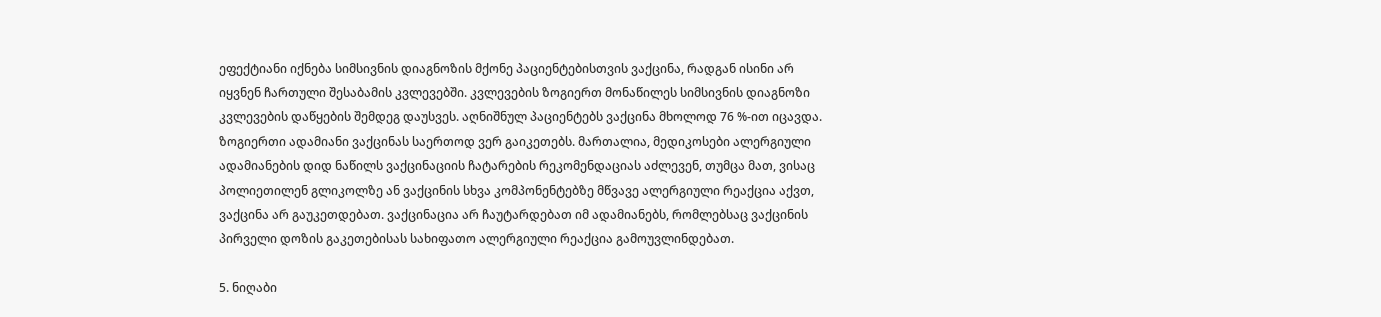ეფექტიანი იქნება სიმსივნის დიაგნოზის მქონე პაციენტებისთვის ვაქცინა, რადგან ისინი არ იყვნენ ჩართული შესაბამის კვლევებში. კვლევების ზოგიერთ მონაწილეს სიმსივნის დიაგნოზი კვლევების დაწყების შემდეგ დაუსვეს. აღნიშნულ პაციენტებს ვაქცინა მხოლოდ 76 %-ით იცავდა. ზოგიერთი ადამიანი ვაქცინას საერთოდ ვერ გაიკეთებს. მართალია, მედიკოსები ალერგიული ადამიანების დიდ ნაწილს ვაქცინაციის ჩატარების რეკომენდაციას აძლევენ, თუმცა მათ, ვისაც პოლიეთილენ გლიკოლზე ან ვაქცინის სხვა კომპონენტებზე მწვავე ალერგიული რეაქცია აქვთ, ვაქცინა არ გაუკეთდებათ. ვაქცინაცია არ ჩაუტარდებათ იმ ადამიანებს, რომლებსაც ვაქცინის პირველი დოზის გაკეთებისას სახიფათო ალერგიული რეაქცია გამოუვლინდებათ.

5. ნიღაბი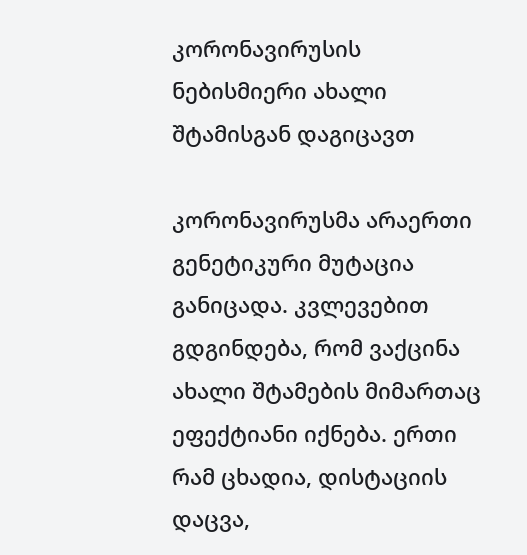კორონავირუსის ნებისმიერი ახალი შტამისგან დაგიცავთ

კორონავირუსმა არაერთი გენეტიკური მუტაცია განიცადა. კვლევებით გდგინდება, რომ ვაქცინა ახალი შტამების მიმართაც ეფექტიანი იქნება. ერთი რამ ცხადია, დისტაციის დაცვა,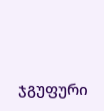ჯგუფური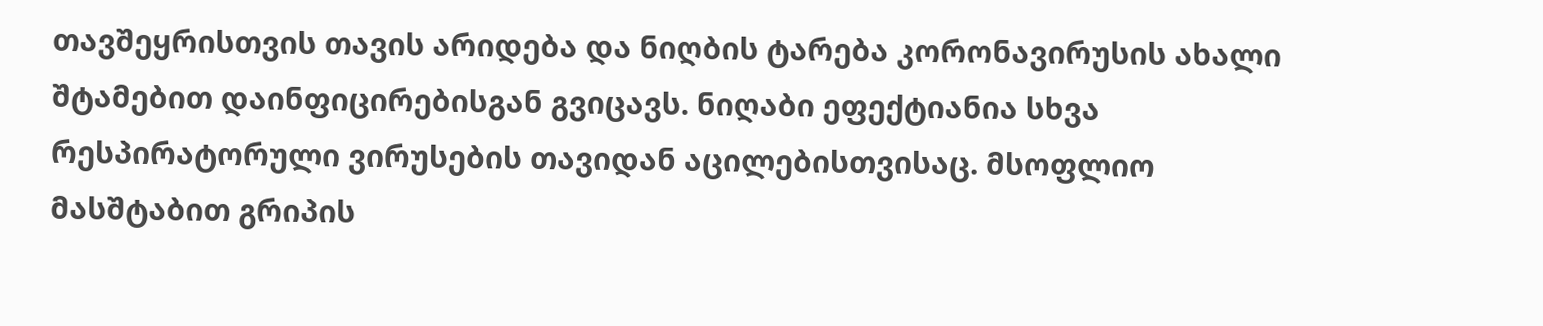თავშეყრისთვის თავის არიდება და ნიღბის ტარება კორონავირუსის ახალი შტამებით დაინფიცირებისგან გვიცავს. ნიღაბი ეფექტიანია სხვა რესპირატორული ვირუსების თავიდან აცილებისთვისაც. მსოფლიო მასშტაბით გრიპის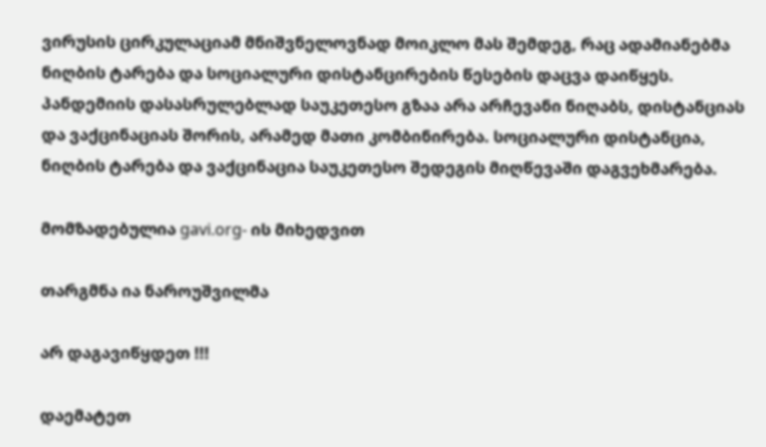ვირუსის ცირკულაციამ მნიშვნელოვნად მოიკლო მას შემდეგ, რაც ადამიანებმა ნიღბის ტარება და სოციალური დისტანცირების წესების დაცვა დაიწყეს. პანდემიის დასასრულებლად საუკეთესო გზაა არა არჩევანი ნიღაბს, დისტანციას და ვაქცინაციას შორის, არამედ მათი კომბინირება. სოციალური დისტანცია, ნიღბის ტარება და ვაქცინაცია საუკეთესო შედეგის მიღწევაში დაგვეხმარება.

მომზადებულია gavi.org- ის მიხედვით

თარგმნა ია ნაროუშვილმა

არ დაგავიწყდეთ !!!

დაემატეთ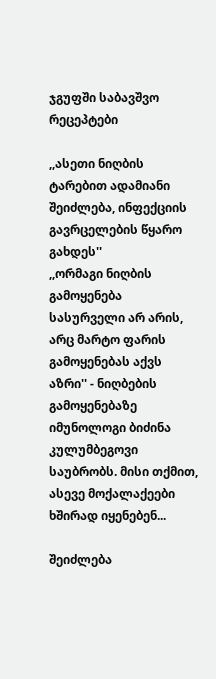ჯგუფში საბავშვო რეცეპტები

,,ასეთი ნიღბის ტარებით ადამიანი შეიძლება, ინფექციის გავრცელების წყარო გახდეს''
,,ორმაგი ნიღბის გამოყენება სასურველი არ არის, არც მარტო ფარის გამოყენებას აქვს აზრი'' - ნიღბების გამოყენებაზე იმუნოლოგი ბიძინა კულუმბეგოვი საუბრობს. მისი თქმით, ასევე მოქალაქეები ხშირად იყენებენ...

შეიძლება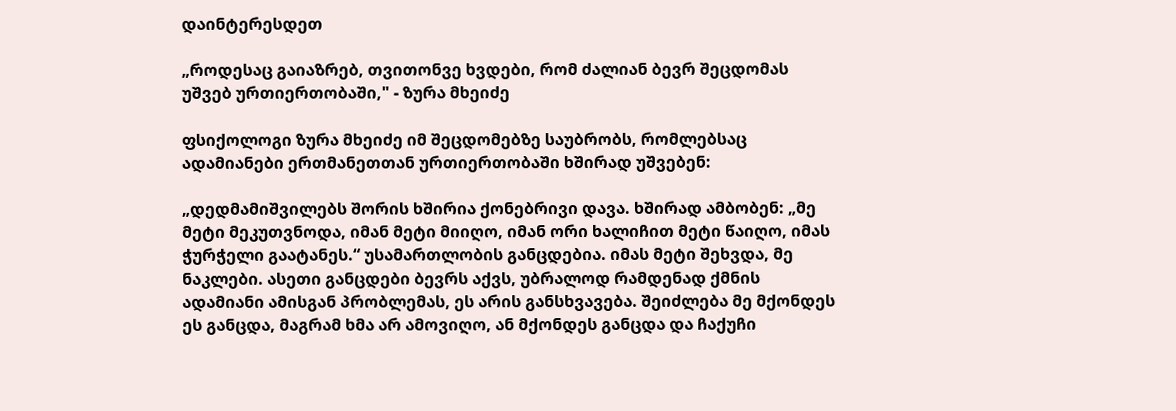დაინტერესდეთ

„როდესაც გაიაზრებ, თვითონვე ხვდები, რომ ძალიან ბევრ შეცდომას უშვებ ურთიერთობაში," - ზურა მხეიძე

ფსიქოლოგი ზურა მხეიძე იმ შეცდომებზე საუბრობს, რომლებსაც ადამიანები ერთმანეთთან ურთიერთობაში ხშირად უშვებენ:

„დედმამიშვილებს შორის ხშირია ქონებრივი დავა. ხშირად ამბობენ: „მე მეტი მეკუთვნოდა, იმან მეტი მიიღო, იმან ორი ხალიჩით მეტი წაიღო, იმას ჭურჭელი გაატანეს.“ უსამართლობის განცდებია. იმას მეტი შეხვდა, მე ნაკლები. ასეთი განცდები ბევრს აქვს, უბრალოდ რამდენად ქმნის ადამიანი ამისგან პრობლემას, ეს არის განსხვავება. შეიძლება მე მქონდეს ეს განცდა, მაგრამ ხმა არ ამოვიღო, ან მქონდეს განცდა და ჩაქუჩი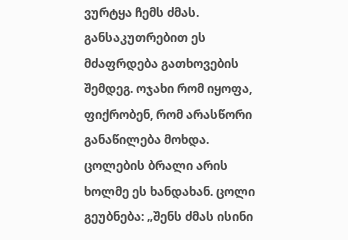ვურტყა ჩემს ძმას. განსაკუთრებით ეს მძაფრდება გათხოვების შემდეგ. ოჯახი რომ იყოფა, ფიქრობენ, რომ არასწორი განაწილება მოხდა. ცოლების ბრალი არის ხოლმე ეს ხანდახან. ცოლი გეუბნება: „შენს ძმას ისინი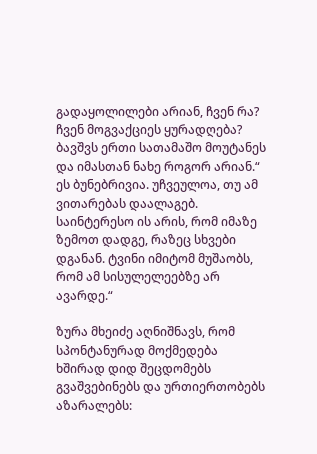გადაყოლილები არიან, ჩვენ რა? ჩვენ მოგვაქციეს ყურადღება? ბავშვს ერთი სათამაშო მოუტანეს და იმასთან ნახე როგორ არიან.“ ეს ბუნებრივია. უჩვეულოა, თუ ამ ვითარებას დაალაგებ. საინტერესო ის არის, რომ იმაზე ზემოთ დადგე, რაზეც სხვები დგანან. ტვინი იმიტომ მუშაობს, რომ ამ სისულელეებზე არ ავარდე.“

ზურა მხეიძე აღნიშნავს, რომ სპონტანურად მოქმედება ხშირად დიდ შეცდომებს გვაშვებინებს და ურთიერთობებს აზარალებს: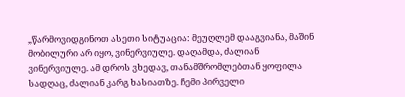„წარმოვიდგინოთ ასეთი სიტუაცია: მეუღლემ დააგვიანა, მაშინ მობილური არ იყო, ვინერვიულე. დაღამდა, ძალიან ვინერვიულე. ამ დროს ვხედავ, თანამშრომლებთან ყოფილა სადღაც, ძალიან კარგ ხასიათზე. ჩემი პირველი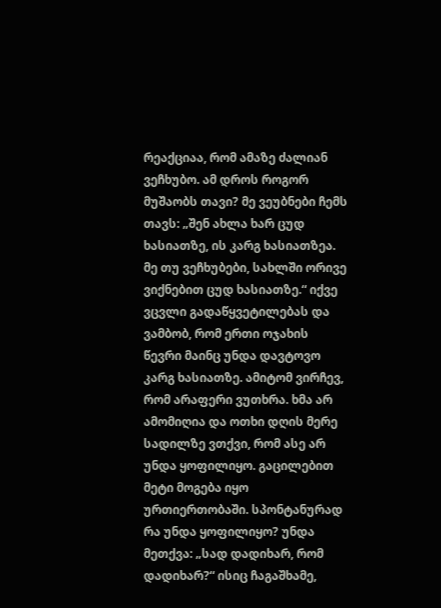რეაქციაა, რომ ამაზე ძალიან ვეჩხუბო. ამ დროს როგორ მუშაობს თავი? მე ვეუბნები ჩემს თავს: „შენ ახლა ხარ ცუდ ხასიათზე, ის კარგ ხასიათზეა. მე თუ ვეჩხუბები, სახლში ორივე ვიქნებით ცუდ ხასიათზე.“ იქვე ვცვლი გადაწყვეტილებას და ვამბობ, რომ ერთი ოჯახის წევრი მაინც უნდა დავტოვო კარგ ხასიათზე. ამიტომ ვირჩევ, რომ არაფერი ვუთხრა. ხმა არ ამომიღია და ოთხი დღის მერე სადილზე ვთქვი, რომ ასე არ უნდა ყოფილიყო. გაცილებით მეტი მოგება იყო ურთიერთობაში. სპონტანურად რა უნდა ყოფილიყო? უნდა მეთქვა: „სად დადიხარ, რომ დადიხარ?“ ისიც ჩაგაშხამე,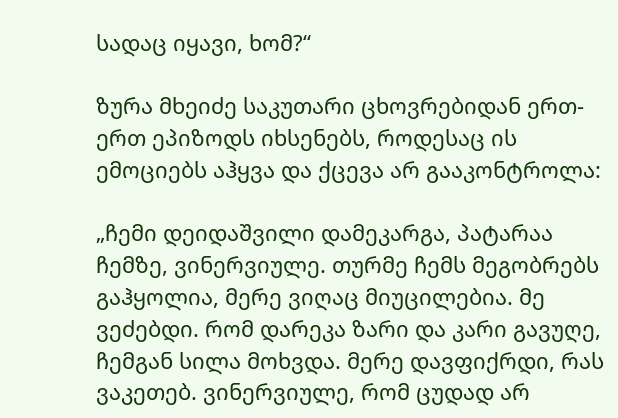სადაც იყავი, ხომ?“

ზურა მხეიძე საკუთარი ცხოვრებიდან ერთ-ერთ ეპიზოდს იხსენებს, როდესაც ის ემოციებს აჰყვა და ქცევა არ გააკონტროლა:

„ჩემი დეიდაშვილი დამეკარგა, პატარაა ჩემზე, ვინერვიულე. თურმე ჩემს მეგობრებს გაჰყოლია, მერე ვიღაც მიუცილებია. მე ვეძებდი. რომ დარეკა ზარი და კარი გავუღე, ჩემგან სილა მოხვდა. მერე დავფიქრდი, რას ვაკეთებ. ვინერვიულე, რომ ცუდად არ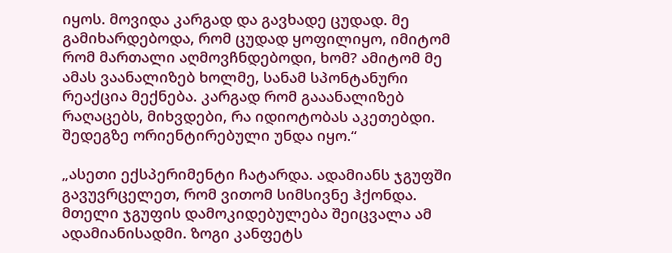იყოს. მოვიდა კარგად და გავხადე ცუდად. მე გამიხარდებოდა, რომ ცუდად ყოფილიყო, იმიტომ რომ მართალი აღმოვჩნდებოდი, ხომ? ამიტომ მე ამას ვაანალიზებ ხოლმე, სანამ სპონტანური რეაქცია მექნება. კარგად რომ გააანალიზებ რაღაცებს, მიხვდები, რა იდიოტობას აკეთებდი. შედეგზე ორიენტირებული უნდა იყო.“

„ასეთი ექსპერიმენტი ჩატარდა. ადამიანს ჯგუფში გავუვრცელეთ, რომ ვითომ სიმსივნე ჰქონდა. მთელი ჯგუფის დამოკიდებულება შეიცვალა ამ ადამიანისადმი. ზოგი კანფეტს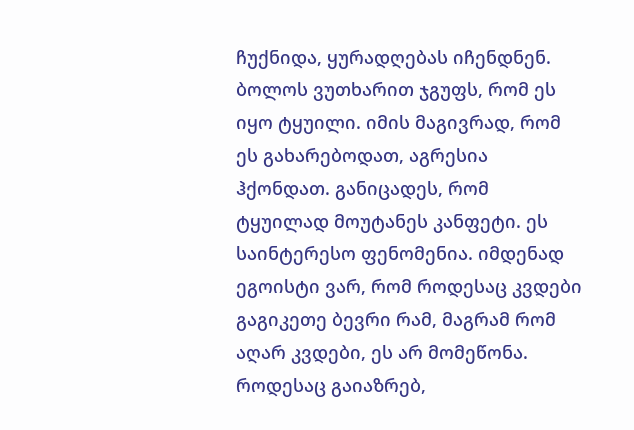ჩუქნიდა, ყურადღებას იჩენდნენ. ბოლოს ვუთხარით ჯგუფს, რომ ეს იყო ტყუილი. იმის მაგივრად, რომ ეს გახარებოდათ, აგრესია ჰქონდათ. განიცადეს, რომ ტყუილად მოუტანეს კანფეტი. ეს საინტერესო ფენომენია. იმდენად ეგოისტი ვარ, რომ როდესაც კვდები გაგიკეთე ბევრი რამ, მაგრამ რომ აღარ კვდები, ეს არ მომეწონა. როდესაც გაიაზრებ,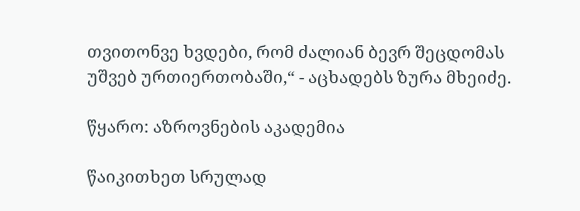თვითონვე ხვდები, რომ ძალიან ბევრ შეცდომას უშვებ ურთიერთობაში,“ - აცხადებს ზურა მხეიძე.

წყარო: აზროვნების აკადემია

წაიკითხეთ სრულად